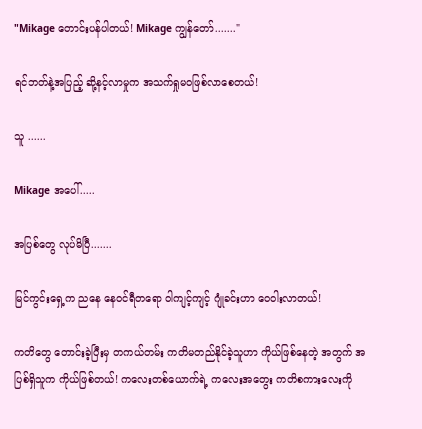"Mikage တောင်းပန်ပါတယ်! Mikage ကျွန်တော်......."

ရင်ဘတ်နဲ့အပြည့် ဆို့နင့်လာမှုက အသက်ရှုမဝဖြစ်လာစေတယ်!

သူ ......

Mikage အပေါ်.....

အပြစ်တွေ လုပ်မိပြီ.......

မြင်ကွင်းရှေ့က ညနေ နေဝင်ရီတရော ဝါကျင့်ကျင့် ဂျုံခင်းဟာ ဝေဝါးလာတယ်!

ကတိတွေ တောင်းခဲ့ပြီးမှ တကယ်တမ်း ကတိမတည်နိုင်ခဲ့သူဟာ ကိုယ်ဖြစ်နေတဲ့ အတွက် အပြစ်ရှိသူက ကိုယ်ဖြစ်တယ်! ကလေးတစ်ယောက်ရဲ့ ကလေးအတွေး ကတိစကားလေးကို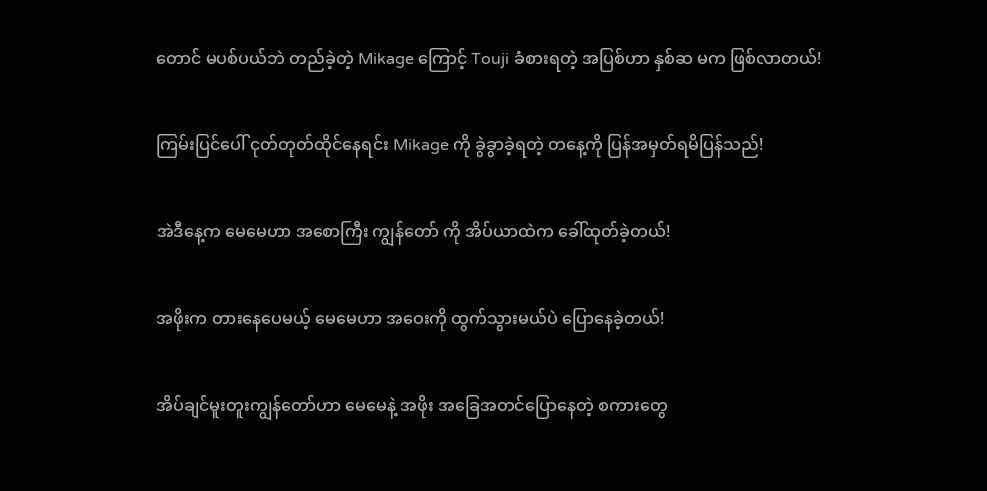တောင် မပစ်ပယ်ဘဲ တည်ခဲ့တဲ့ Mikage ကြောင့် Touji ခံစားရတဲ့ အပြစ်ဟာ နှစ်ဆ မက ဖြစ်လာတယ်!

ကြမ်းပြင်ပေါ် ငုတ်တုတ်ထိုင်နေရင်း Mikage ကို ခွဲခွာခဲ့ရတဲ့ တနေ့ကို ပြန်အမှတ်ရမိပြန်သည်!

အဲဒီနေ့က မေမေဟာ အစောကြီး ကျွန်တော် ကို အိပ်ယာထဲက ခေါ်ထုတ်ခဲ့တယ်!

အဖိုးက တားနေပေမယ့် မေမေဟာ အဝေးကို ထွက်သွားမယ်ပဲ ပြောနေခဲ့တယ်!

အိပ်ချင်မူးတူးကျွန်တော်ဟာ မေမေနဲ့ အဖိုး အခြေအတင်ပြောနေတဲ့ စကားတွေ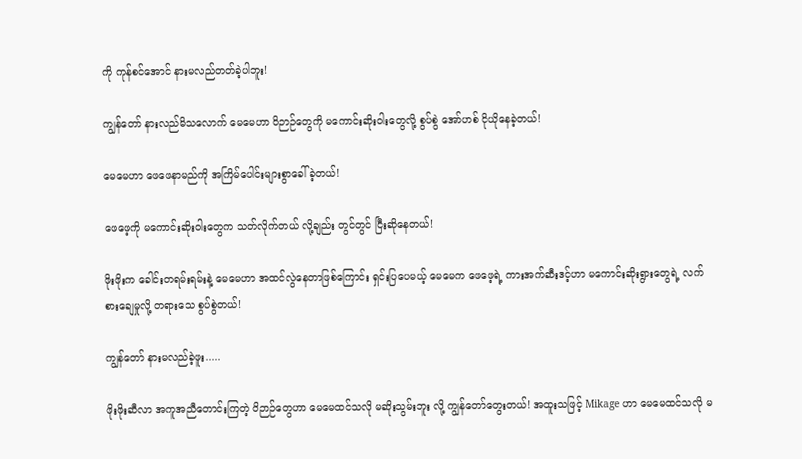ကို ကုန်စင်အောင် နားမလည်တတ်ခဲ့ပါဘူး!

ကျွန်တော် နားလည်မိသလောက် မေမေဟာ ဝိဉာဉ်တွေကို မကောင်းဆိုးဝါးတွေလို့ စွပ်စွဲ အော်ဟစ် ငိုယိုနေခဲ့တယ်!

မေမေဟာ ဖေဖေနာမည်ကို အကြိမ်ပေါင်းများစွာခေါ်ခဲ့တယ်!

ဖေဖေ့ကို မကောင်းဆိုးဝါးတွေက သတ်လိုက်တယ် လို့ချည်း တွင်တွင် ငြီးဆိုနေတယ်!

ဖိုးဖိုးက ခေါင်းတရမ်းရမ်းနဲ့ မေမေဟာ အထင်လွဲနေတာဖြစ်ကြောင်း ရှင်းပြပေမယ့် မေမေက ဖေဖေ့ရဲ့ ကားအက်ဆီးဒင့်ဟာ မကောင်းဆိုးရွားတွေရဲ့ လက်စားချေမှုလို့ တရားသေ စွပ်စွဲတယ်!

ကျွန်တော် နားမလည်ခဲ့ဖူး.....

ဖိုးဖိုးဆီလာ အကူအညီတောင်းကြတဲ့ ဝိဉာဉ်တွေဟာ မေမေထင်သလို မဆိုးသွမ်းဘူး လို့ ကျွန်တော်တွေးတယ်! အထူးသဖြင့် Mikage ဟာ မေမေထင်သလို မ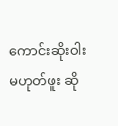ကောင်းဆိုးဝါးမဟုတ်ဖူး ဆို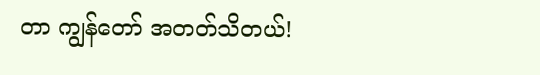တာ ကျွန်တော် အတတ်သိတယ်!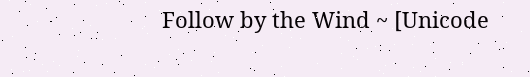Follow by the Wind ~ [Unicode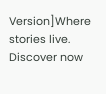Version]Where stories live. Discover now